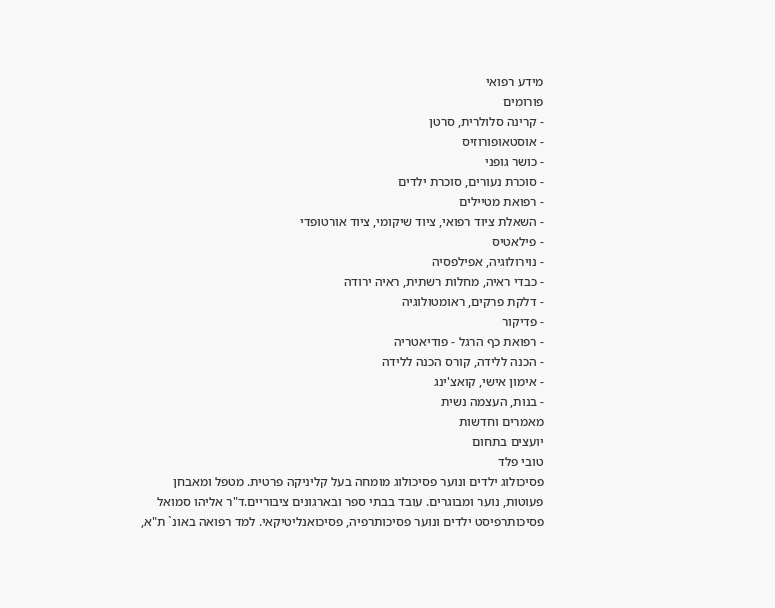מידע רפואי
פורומים
- קרינה סלולרית, סרטן
- אוסטאופורוזיס
- כושר גופני
- סוכרת נעורים, סוכרת ילדים
- רפואת מטיילים
- השאלת ציוד רפואי, ציוד שיקומי, ציוד אורטופדי
- פילאטיס
- נוירולוגיה, אפילפסיה
- כבדי ראיה, מחלות רשתית, ראיה ירודה
- דלקת פרקים, ראומטולוגיה
- פדיקור
- רפואת כף הרגל - פודיאטריה
- הכנה ללידה, קורס הכנה ללידה
- אימון אישי, קואצ'ינג
- בנות, העצמה נשית
מאמרים וחדשות
יועצים בתחום
טובי פלד
פסיכולוג ילדים ונוער פסיכולוג מומחה בעל קליניקה פרטית. מטפל ומאבחן פעוטות, נוער ומבוגרים. עובד בבתי ספר ובארגונים ציבוריים.ד"ר אליהו סמואל
פסיכותרפיסט ילדים ונוער פסיכותרפיה, פסיכואנליטיקאי. למד רפואה באונ` ת"א,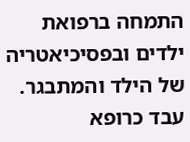התמחה ברפואת ילדים ובפסיכיאטריה של הילד והמתבגר. עבד כרופא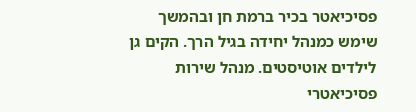פסיכיאטר בכיר ברמת חן ובהמשך שימש כמנהל יחידה בגיל הרך. הקים גן לילדים אוטיסטים. מנהל שירות פסיכיאטרי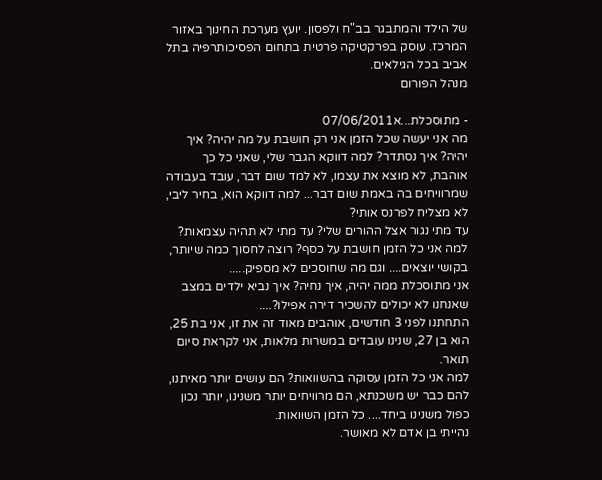של הילד והמתבגר בב"ח ולפסון. יועץ מערכת החינוך באזור המרכז. עוסק בפרקטיקה פרטית בתחום הפסיכותרפיה בתל אביב בכל הגילאים.
מנהל הפורום

- מתוסכלת...א07/06/2011
מה אני יעשה שכל הזמן אני רק חושבת על מה יהיה? איך יהיה? איך נסתדר? למה דווקא הגבר שלי, שאני כל כך אוהבת, לא מוצא את עצמו, לא למד שום דבר, עובד בעבודה שמרוויחים בה באמת שום דבר... למה דווקא הוא, בחיר ליבי, לא מצליח לפרנס אותי?
עד מתי נגור אצל ההורים שלי? עד מתי לא תהיה עצמאות? למה אני כל הזמן חושבת על כסף? רוצה לחסוך כמה שיותר, בקושי יוצאים.... וגם מה שחוסכים לא מספיק.....
אני מתוסכלת ממה יהיה, איך נחיה? איך נביא ילדים במצב שאנחנו לא יכולים להשכיר דירה אפילו?....
התחתנו לפני 3 חודשים, אוהבים מאוד זה את זו, אני בת 25, הוא בן 27, שנינו עובדים במשרות מלאות, אני לקראת סיום תואר.
למה אני כל הזמן עסוקה בהשוואות? הם עושים יותר מאיתנו, להם כבר יש משכנתא, הם מרוויחים יותר משנינו, יותר נכון כפול משנינו ביחד.... כל הזמן השוואות.
נהייתי בן אדם לא מאושר.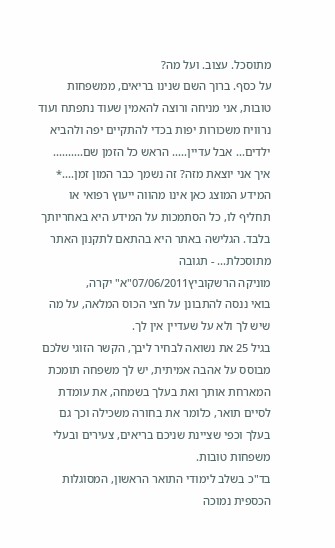מתוסכל. עצוב. ועל מה?
על כסף. ברוך השם שנינו בריאים, ממשפחות טובות, אני מניחה ורוצה להאמין שעוד נתפתח ועוד נרוויח משכורות יפות בכדי להתקיים יפה ולהביא ילדים... אבל עדיין..... הראש כל הזמן שם..........
איך אני יוצאת מזה? זה נשמך כבר המון זמן....* המידע המוצג כאן אינו מהווה ייעוץ רפואי או תחליף לו, כל הסתמכות על המידע היא באחריותך בלבד. הגלישה באתר היא בהתאם לתקנון האתר מתוסכלת... - תגובה
מוניקה הרשקוביץ07/06/2011"א" יקרה,
בואי ננסה להתבונן על חצי הכוס המלאה, על מה שיש לך ולא על שעדיין אין לך.
בגיל 25 את נשואה לבחיר ליבך, הקשר הזוגי שלכם מבוסס על אהבה אמיתית, יש לך משפחה תומכת המארחת אותך ואת בעלך בשמחה, את עומדת לסיים תואר, כלומר את בחורה משכילה וכך גם בעלך וכפי שציינת שניכם בריאים, צעירים ובעלי משפחות טובות.
בד"כ בשלב לימודי התואר הראשון, המסוגלות הכספית נמוכה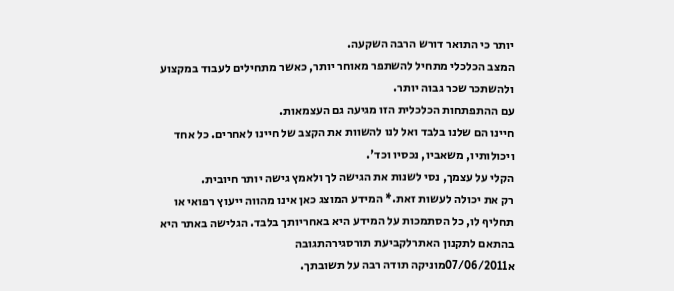יותר כי התואר דורש הרבה השקעה.
המצב הכלכלי מתחיל להשתפר מאוחר יותר, כאשר מתחילים לעבוד במקצוע ולהשתכר שכר גבוה יותר.
עם ההתפתחות הכלכלית הזו מגיעה גם העצמאות.
חיינו הם שלנו בלבד ואל לנו להשוות את הקצב של חיינו לאחרים. כל אחד ויכולותיו, משאביו, נכסיו וכד'.
הקלי על עצמך, נסי לשנות את הגישה לך ולאמץ גישה יותר חיובית.
רק את יכולה לעשות זאת.* המידע המוצג כאן אינו מהווה ייעוץ רפואי או תחליף לו, כל הסתמכות על המידע היא באחריותך בלבד. הגלישה באתר היא בהתאם לתקנון האתרלקביעת תורסגירהתגובה
א07/06/2011מוניקה תודה רבה על תשובתך.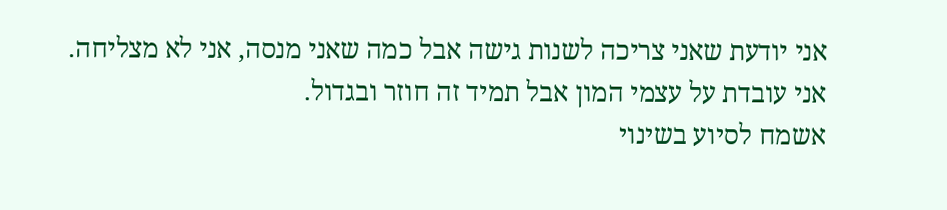אני יודעת שאני צריכה לשנות גישה אבל כמה שאני מנסה, אני לא מצליחה.
אני עובדת על עצמי המון אבל תמיד זה חוזר ובגדול.
אשמח לסיוע בשינוי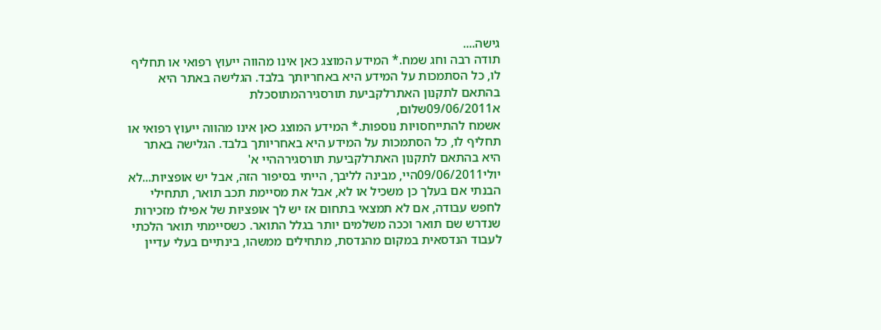גישה....
תודה רבה וחג שמח.* המידע המוצג כאן אינו מהווה ייעוץ רפואי או תחליף לו, כל הסתמכות על המידע היא באחריותך בלבד. הגלישה באתר היא בהתאם לתקנון האתרלקביעת תורסגירהמתוסכלת
א09/06/2011שלום,
אשמח להתייחסויות נוספות.* המידע המוצג כאן אינו מהווה ייעוץ רפואי או תחליף לו, כל הסתמכות על המידע היא באחריותך בלבד. הגלישה באתר היא בהתאם לתקנון האתרלקביעת תורסגירההיי א'
יולי09/06/2011היי, מבינה לליבך, הייתי בסיפור הזה, אבל יש אופציות...לא הבנתי אם בעלך כן משכיל או לא, אבל את מסיימת תכב תואר, תתחילי לחפש עבודה, אם לא תמצאי בתחום אז יש לך אופציות של אפילו מזכירות שנדרש שם תואר וככה משלמים יותר בגלל התואר. כשסיימתי תואר הלכתי לעבוד הנדסאית במקום מהנדסת, מתחילים ממשהו, בינתיים בעלי עדיין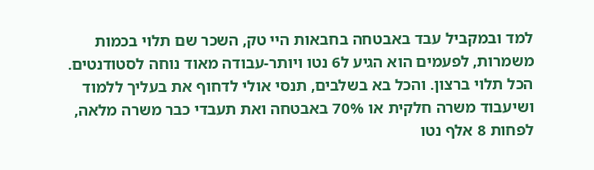למד ובמקביל עבד באבטחה בחבאות היי טק, השכר שם תלוי בכמות משמרות, לפעמים הוא הגיע ל6 נטו ויותר-עבודה מאוד נוחה לסטודנטים. הכל תלוי ברצון. והכל בא בשלבים, תנסי אולי לדחוף את בעליך ללמוד ושיעבוד משרה חלקית או 70% באבטחה ואת תעבדי כבר משרה מלאה, לפחות 8 אלף נטו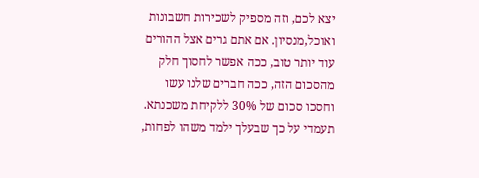יצא לכם, וזה מספיק לשכירות חשבונות ואוכל,מנסיון. אם אתם גרים אצל ההורים עוד יותר טוב, ככה אפשר לחסוך חלק מהסכום הזה, ככה חברים שלנו עשו וחסכו סכום של 30% ללקיחת משכנתא. תעמדי על כך שבעלך ילמד משהו לפחות,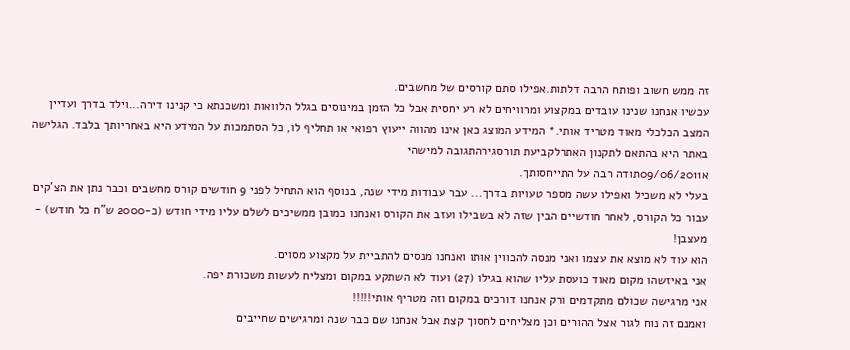זה ממש חשוב ופותח הרבה דלתות.אפילו סתם קורסים של מחשבים.
עכשיו אנחנו שנינו עובדים במקצוע ומרוויחים לא רע יחסית אבל כל הזמן במינוסים בגלל הלוואות ומשכנתא כי קנינו דירה...וילד בדרך ועדיין המצב הכלכלי מאוד מטריד אותי.* המידע המוצג כאן אינו מהווה ייעוץ רפואי או תחליף לו, כל הסתמכות על המידע היא באחריותך בלבד. הגלישה באתר היא בהתאם לתקנון האתרלקביעת תורסגירהתגובה למישהי
א09/06/2011תודה רבה על התייחסותך.
בעלי לא משכיל ואפילו עשה מספר טעויות בדרך... עבר עבודות מידי שנה, בנוסף הוא התחיל לפני 9 חודשים קורס מחשבים וכבר נתן את הצ'קים עבור כל הקורס, לאחר חודשיים הבין שזה לא בשבילו ועזב את הקורס ואנחנו כמובן ממשיכים לשלם עליו מידי חודש (כ-2000 ש"ח כל חודש) - מעצבן!
הוא עוד לא מוצא את עצמו ואני מנסה להכווין אותו ואנחנו מנסים להתביית על מקצוע מסוים.
אני באיזשהו מקום מאוד כועסת עליו שהוא בגילו (27) ועוד לא השתקע במקום ומצליח לעשות משכורת יפה.
אני מרגישה שכולם מתקדמים ורק אנחנו דורכים במקום וזה מטריף אותי!!!!!
ואמנם זה נוח לגור אצל ההורים וכן מצליחים לחסוך קצת אבל אנחנו שם כבר שנה ומרגישים שחייבים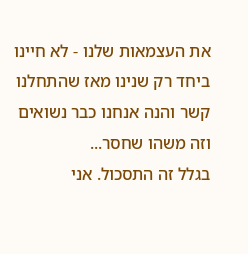את העצמאות שלנו - לא חיינו ביחד רק שנינו מאז שהתחלנו קשר והנה אנחנו כבר נשואים וזה משהו שחסר...
בגלל זה התסכול. אני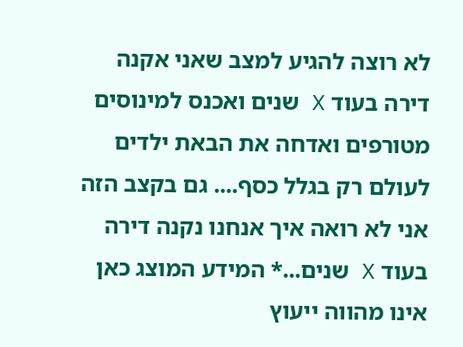לא רוצה להגיע למצב שאני אקנה דירה בעוד X שנים ואכנס למינוסים מטורפים ואדחה את הבאת ילדים לעולם רק בגלל כסף.... גם בקצב הזה אני לא רואה איך אנחנו נקנה דירה בעוד X שנים...* המידע המוצג כאן אינו מהווה ייעוץ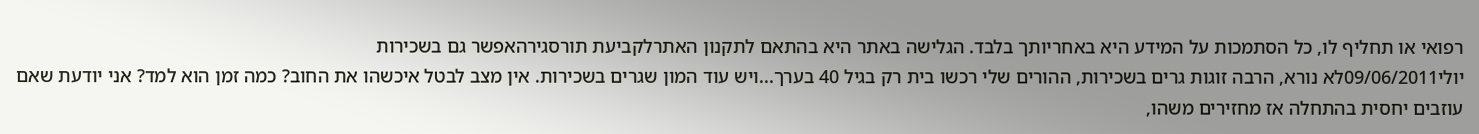רפואי או תחליף לו, כל הסתמכות על המידע היא באחריותך בלבד. הגלישה באתר היא בהתאם לתקנון האתרלקביעת תורסגירהאפשר גם בשכירות
יולי09/06/2011לא נורא, הרבה זוגות גרים בשכירות, ההורים שלי רכשו בית רק בגיל 40 בערך...ויש עוד המון שגרים בשכירות. אין מצב לבטל איכשהו את החוב? כמה זמן הוא למד? אני יודעת שאם עוזבים יחסית בהתחלה אז מחזירים משהו,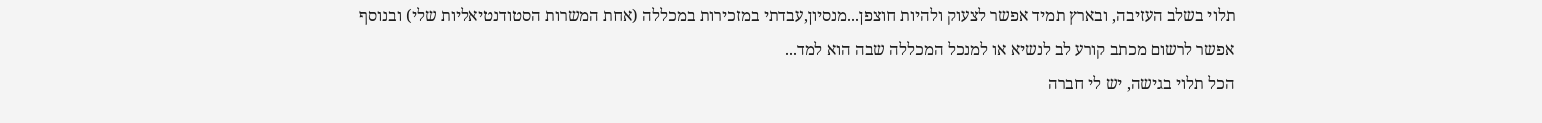תלוי בשלב העזיבה, ובארץ תמיד אפשר לצעוק ולהיות חוצפן...מנסיון,עבדתי במזכירות במכללה (אחת המשרות הסטודנטיאליות שלי) ובנוסף אפשר לרשום מכתב קורע לב לנשיא או למנכל המכללה שבה הוא למד...
הכל תלוי בגישה, יש לי חברה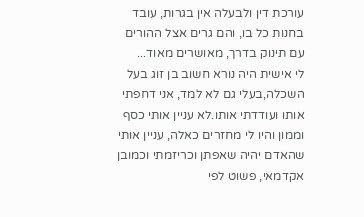עורכת דין ולבעלה אין בגרות, עובד בחנות כל בו, והם גרים אצל ההורים עם תינוק בדרך, מאושרים מאוד...
לי אישית היה נורא חשוב בן זוג בעל השכלה,בעלי גם לא למד, אני דחפתי אותו ועודדתי אותו.לא עניין אותי כסף וממון והיו לי מחזרים כאלה, עניין אותי שהאדם יהיה שאפתן וכריזמתי וכמובן אקדמאי, פשוט לפי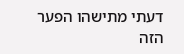דעתי מתישהו הפער הזה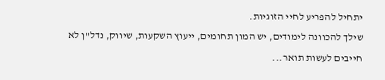יתחיל להפריע לחיי הזוגיות.
שילך להכוונה לימודים, יש המון תחומים, ייעוץ השקעות, שיווק, נדל"ן לא חייבים לעשות תואר...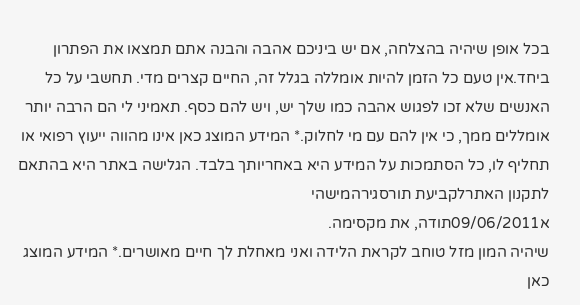בכל אופן שיהיה בהצלחה, אם יש ביניכם אהבה והבנה אתם תמצאו את הפתרון ביחד.אין טעם כל הזמן להיות אומללה בגלל זה, החיים קצרים מדי. תחשבי על כל האנשים שלא זכו לפגוש אהבה כמו שלך יש, ויש להם כסף. תאמיני לי הם הרבה יותר אומללים ממך, כי אין להם עם מי לחלוק.* המידע המוצג כאן אינו מהווה ייעוץ רפואי או תחליף לו, כל הסתמכות על המידע היא באחריותך בלבד. הגלישה באתר היא בהתאם לתקנון האתרלקביעת תורסגירהמישהי
א09/06/2011תודה, את מקסימה.
שיהיה המון מזל טוחב לקראת הלידה ואני מאחלת לך חיים מאושרים.* המידע המוצג כאן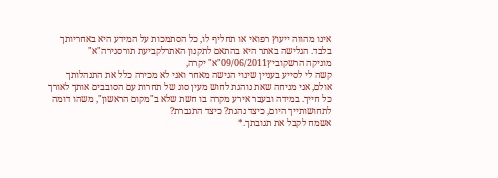אינו מהווה ייעוץ רפואי או תחליף לו, כל הסתמכות על המידע היא באחריותך בלבד. הגלישה באתר היא בהתאם לתקנון האתרלקביעת תורסגירה"א"
מוניקה הרשקוביץ09/06/2011"א" יקרה,
קשה לי לסייע בעניין שינוי הגישה מאחר ואני לא מכירה כלל את התנהלותך אולם, אני מניחה שאת נוהגת לחוש מעין סוג של תחרות עם הסובבים אותך לאורך כל חייך. במידה ובעבר אירע מקרה בו חשת שלא ב"מקום הראשון", משהו דומה לתחושותייך היום, כיצד נהגת? כיצד התגברת?
אשמח לקבל את תגובתך.*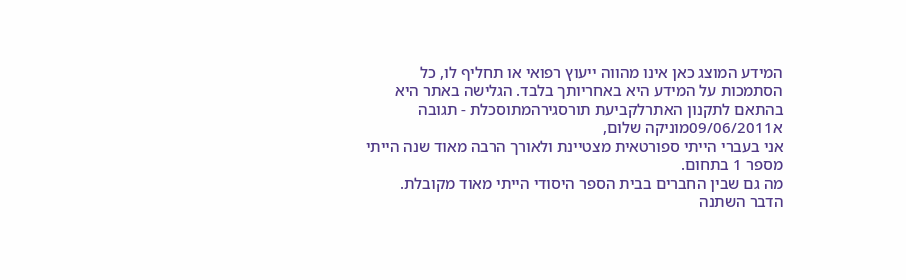המידע המוצג כאן אינו מהווה ייעוץ רפואי או תחליף לו, כל הסתמכות על המידע היא באחריותך בלבד. הגלישה באתר היא בהתאם לתקנון האתרלקביעת תורסגירהמתוסכלת - תגובה
א09/06/2011מוניקה שלום,
אני בעברי הייתי ספורטאית מצטיינת ולאורך הרבה מאוד שנה הייתי מספר 1 בתחום.
מה גם שבין החברים בבית הספר היסודי הייתי מאוד מקובלת.
הדבר השתנה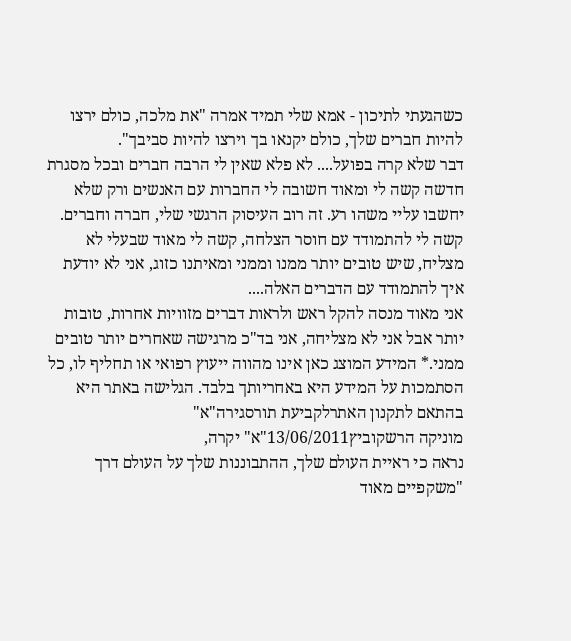כשהגעתי לתיכון - אמא שלי תמיד אמרה "את מלכה, כולם ירצו להיות חברים שלך, כולם יקנאו בך וירצו להיות סביבך".
דבר שלא קרה בפועל.... לא פלא שאין לי הרבה חברים ובכל מסגרת חדשה קשה לי ומאוד חשובה לי החברות עם האנשים ורק שלא יחשבו עליי משהו רע. זה רוב העיסוק הרגשי שלי, חברה וחברים.
קשה לי להתמודד עם חוסר הצלחה, קשה לי מאוד שבעלי לא מצליח, שיש טובים יותר ממנו וממני ומאיתנו כזוג, אני לא יודעת איך להתמודד עם הדברים האלה....
אני מאוד מנסה להקל ראש ולראות דברים מזוויות אחרות, טובות יותר אבל אני לא מצליחה, אני בד"כ מרגישה שאחרים יותר טובים ממני.* המידע המוצג כאן אינו מהווה ייעוץ רפואי או תחליף לו, כל הסתמכות על המידע היא באחריותך בלבד. הגלישה באתר היא בהתאם לתקנון האתרלקביעת תורסגירה"א"
מוניקה הרשקוביץ13/06/2011"א" יקרה,
נראה כי ראיית העולם שלך, ההתבוננות שלך על העולם דרך "משקפיים מאוד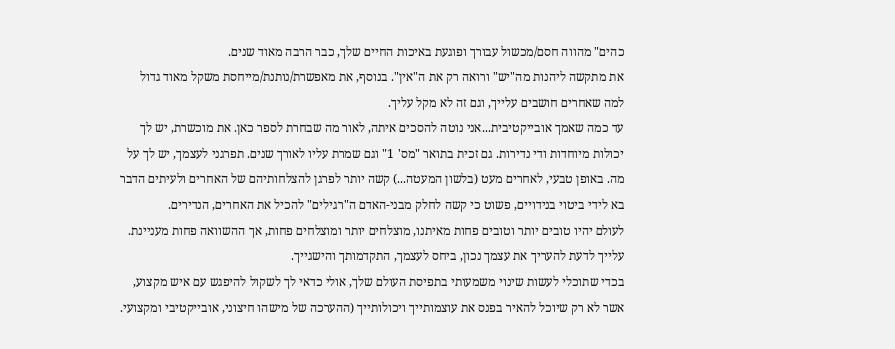כהים" מהווה חסם/מכשול עבורך ופוגעת באיכות החיים שלך, כבר הרבה מאוד שנים.
את מתקשה ליהנות מה"יש" ורואה רק את ה"אין". בנוסף, את מאפשרת/נותנת/מייחסת משקל מאוד גדול למה שאחרים חושבים עלייך, וגם זה לא מקל עליך.
עד כמה שאמך אובייקטיבית...אני נוטה להסכים איתה, לאור מה שבחרת לספר כאן. את מוכשרת, יש לך יכולות מיוחדות ודי נדירות. גם זכית בתואר "מס' 1" וגם שמרת עליו לאורך שנים. תפרגני לעצמך, יש לך על מה. באופן טבעי, לאחרים מעט (בלשון המעטה...) קשה יותר לפרגן להצלחותיהם של האחרים ולעיתים הדבר בא לידי ביטוי בנידויים, פשוט כי קשה לחלק מבני-האדם ה"רגילים" להכיל את האחרים, הנדירים.
לעולם יהיו טובים יותר וטובים פחות מאיתנו, מוצלחים יותר ומוצלחים פחות, אך ההשוואה פחות מעניינת. עלייך לדעת להעריך את עצמך נכון, ביחס לעצמך, התקדמותך והישגייך.
בכדי שתוכלי לעשות שינוי משמעותי בתפיסת העולם שלך, אולי כדאי לך לשקול להיפגש עם איש מקצוע, אשר לא רק שיוכל להאיר בפנס את עוצמותייך ויכולותייך (ההערכה של מישהו חיצוני, אובייקטיבי ומקצועי.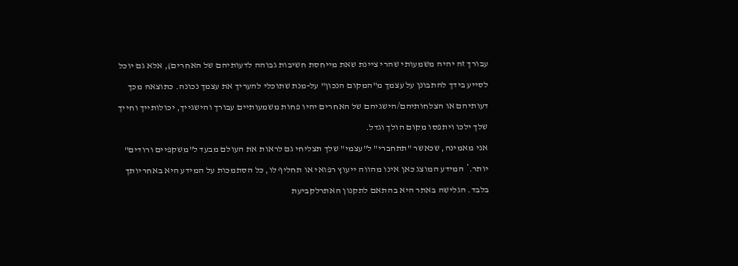עבורך זה יהיה משמעותי שהרי ציינת שאת מייחסת חשיבות גבוהה לדעותיהם של האחרים), אלא גם יוכל לסייע בידך להתבונן על עצמך מ"המקום הנכון" על-מנת שתוכלי להעריך את עצמך נכונה. כתוצאה מכך דעותיהם או הצלחותיהם/הישגיהם של האחרים יהיו פחות משמעותיים עבורך והישגייך, יכולותייך וחייך שלך ילכו ויתפסו מקום הולך וגדל.
אני מאמינה, שכאשר "תתחברי" ל"עצמי" שלך תצליחי גם לראות את העולם מבעד ל"משקפיים ורודים" יותר.* המידע המוצג כאן אינו מהווה ייעוץ רפואי או תחליף לו, כל הסתמכות על המידע היא באחריותך בלבד. הגלישה באתר היא בהתאם לתקנון האתרלקביעת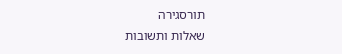תורסגירה
שאלות ותשובות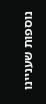נוספות שעניינו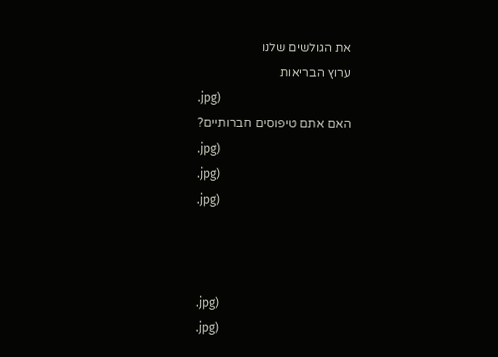את הגולשים שלנו
ערוץ הבריאות
.jpg)
האם אתם טיפוסים חברותיים?
.jpg)
.jpg)
.jpg)



.jpg)
.jpg)